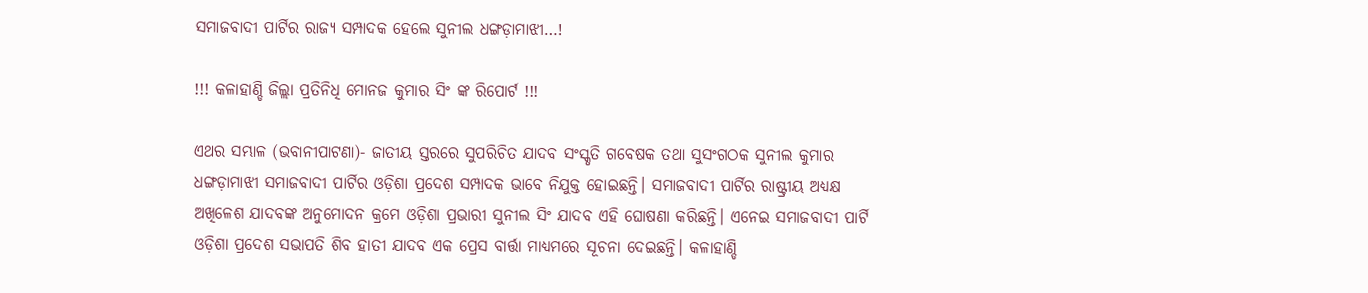ସମାଜବାଦୀ ପାର୍ଟିର ରାଜ୍ୟ ସମ୍ପାଦକ ହେଲେ ସୁନୀଲ ଧଙ୍ଗଡ଼ାମାଝୀ…!

!!! କଳାହାଣ୍ଡି ଜିଲ୍ଲା ପ୍ରତିନିଧି ମୋନଜ କୁମାର ସିଂ ଙ୍କ ରିପୋର୍ଟ !!!

ଏଥର ସମ୍ଭାଳ (ଭବାନୀପାଟଣା)- ଜାତୀୟ ସ୍ତରରେ ସୁପରିଚିତ ଯାଦବ ସଂସ୍କୃତି ଗବେଷକ ତଥା ସୁସଂଗଠକ ସୁନୀଲ କୁମାର ଧଙ୍ଗଡ଼ାମାଝୀ ସମାଜବାଦୀ ପାର୍ଟିର ଓଡ଼ିଶା ପ୍ରଦେଶ ସମ୍ପାଦକ ଭାବେ ନିଯୁକ୍ତ ହୋଇଛନ୍ତି। ସମାଜବାଦୀ ପାର୍ଟିର ରାଷ୍ଟ୍ରୀୟ ଅଧ୍ୟକ୍ଷ ଅଖିଳେଶ ଯାଦବଙ୍କ ଅନୁମୋଦନ କ୍ରମେ ଓଡ଼ିଶା ପ୍ରଭାରୀ ସୁନୀଲ ସିଂ ଯାଦବ ଏହି ଘୋଷଣା କରିଛନ୍ତି। ଏନେଇ ସମାଜବାଦୀ ପାର୍ଟି ଓଡ଼ିଶା ପ୍ରଦେଶ ସଭାପତି ଶିବ ହାତୀ ଯାଦବ ଏକ ପ୍ରେସ ବାର୍ତ୍ତା ମାଧ୍ୟମରେ ସୂଚନା ଦେଇଛନ୍ତି। କଳାହାଣ୍ଡି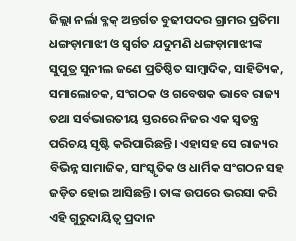ଜିଲ୍ଲା ନର୍ଲା ବ୍ଳକ୍ ଅନ୍ତର୍ଗତ ବୁଢୀପଦର ଗ୍ରାମର ପ୍ରତିମା ଧଙ୍ଗଡ଼ାମାଝୀ ଓ ସ୍ବର୍ଗତ ଯଦୁମଣି ଧଙ୍ଗଡ଼ାମାଝୀଙ୍କ ସୁପୁତ୍ର ସୁନୀଲ ଜଣେ ପ୍ରତିଷ୍ଠିତ ସାମ୍ବାଦିକ, ସାହିତ୍ୟିକ, ସମାଲୋଚକ, ସଂଗଠକ ଓ ଗବେଷକ ଭାବେ ରାଜ୍ୟ ତଥା ସର୍ବଭାରତୀୟ ସ୍ତରରେ ନିଜର ଏକ ସ୍ବତନ୍ତ୍ର ପରିଚୟ ସୃଷ୍ଟି କରିପାରିଛନ୍ତି। ଏହାସହ ସେ ରାଜ୍ୟର ବିଭିନ୍ନ ସାମାଜିକ, ସାଂସ୍କୃତିକ ଓ ଧାର୍ମିକ ସଂଗଠନ ସହ ଜଡ଼ିତ ହୋଇ ଆସିଛନ୍ତି। ତାଙ୍କ ଉପରେ ଭରସା କରି ଏହି ଗୁରୁଦାୟିତ୍ଵ ପ୍ରଦାନ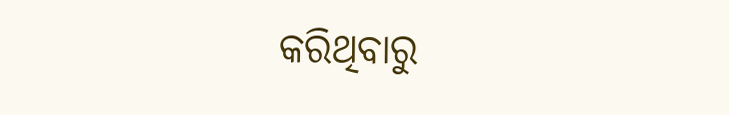କରିଥିବାରୁ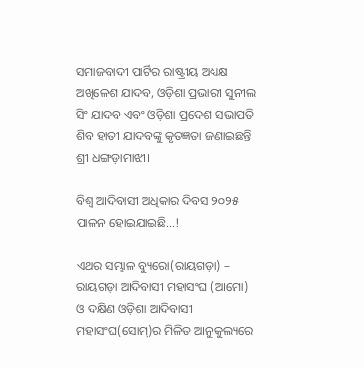ସମାଜବାଦୀ ପାର୍ଟିର ରାଷ୍ଟ୍ରୀୟ ଅଧ୍ୟକ୍ଷ ଅଖିଳେଶ ଯାଦବ, ଓଡ଼ିଶା ପ୍ରଭାରୀ ସୁନୀଲ ସିଂ ଯାଦବ ଏବଂ ଓଡ଼ିଶା ପ୍ରଦେଶ ସଭାପତି ଶିବ ହାତୀ ଯାଦବଙ୍କୁ କୃତଜ୍ଞତା ଜଣାଇଛନ୍ତି ଶ୍ରୀ ଧଙ୍ଗଡ଼ାମାଝୀ।

ବିଶ୍ଵ ଆଦିବାସୀ ଅଧିକାର ଦିବସ ୨୦୨୫ ପାଳନ ହୋଇଯାଇଛି…!

ଏଥର ସମ୍ଭାଳ ବ୍ୟୁରୋ(ରାୟଗଡ଼ା) – ରାୟଗଡ଼ା ଆଦିବାସୀ ମହାସଂଘ (ଆମୋ) ଓ ଦକ୍ଷିଣ ଓଡ଼ିଶା ଆଦିବାସୀ ମହାସଂଘ(ସୋମ୍)ର ମିଳିତ ଆନୁକୁଲ୍ୟରେ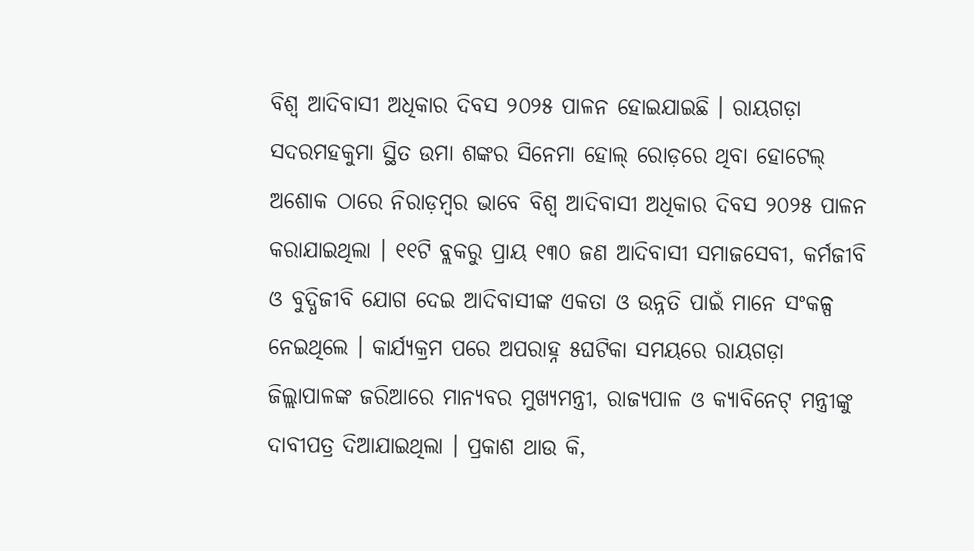ବିଶ୍ବ ଆଦିବାସୀ ଅଧିକାର ଦିବସ ୨୦୨୫ ପାଳନ ହୋଇଯାଇଛି । ରାୟଗଡ଼ା ସଦରମହକୁମା ସ୍ଥିତ ଉମା ଶଙ୍କର ସିନେମା ହୋଲ୍ ରୋଡ଼ରେ ଥିବା ହୋଟେଲ୍ ଅଶୋକ ଠାରେ ନିରାଡ଼ମ୍ବର ଭାବେ ବିଶ୍ଵ ଆଦିବାସୀ ଅଧିକାର ଦିବସ ୨୦୨୫ ପାଳନ କରାଯାଇଥିଲା । ୧୧ଟି ବ୍ଲକରୁ ପ୍ରାୟ ୧୩୦ ଜଣ ଆଦିବାସୀ ସମାଜସେବୀ, କର୍ମଜୀବି ଓ ବୁଦ୍ଧିଜୀବି ଯୋଗ ଦେଇ ଆଦିବାସୀଙ୍କ ଏକତା ଓ ଉନ୍ନତି ପାଇଁ ମାନେ ସଂକଳ୍ପ ନେଇଥିଲେ । କାର୍ଯ୍ୟକ୍ରମ ପରେ ଅପରାହ୍ନ ୫ଘଟିକା ସମୟରେ ରାୟଗଡ଼ା ଜିଲ୍ଲାପାଳଙ୍କ ଜରିଆରେ ମାନ୍ୟବର ମୁଖ୍ୟମନ୍ତ୍ରୀ, ରାଜ୍ୟପାଳ ଓ କ୍ୟାବିନେଟ୍ ମନ୍ତ୍ରୀଙ୍କୁ ଦାବୀପତ୍ର ଦିଆଯାଇଥିଲା । ପ୍ରକାଶ ଥାଉ କି,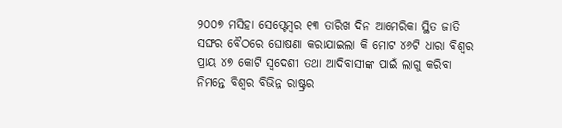୨୦୦୭ ମସିହା ସେପ୍ଟେମ୍ବର ୧୩ ତାରିଖ ଦିନ ଆମେରିକା ସ୍ଥିତ ଜାତି ସଙ୍ଘର ବୈଠରେ ଘୋଷଣା କରାଯାଇଲା କି ମୋଟ ୪୬ଟି ଧାରା ବିଶ୍ବର ପ୍ରାୟ ୪୭ କୋଟି ସ୍ୱଦେଶୀ ତଥା ଆଦିବାସୀଙ୍କ ପାଇଁ ଲାଗୁ କରିବା ନିମନ୍ତେ ବିଶ୍ୱର ବିଭିନ୍ନ ରାଷ୍ଟ୍ରର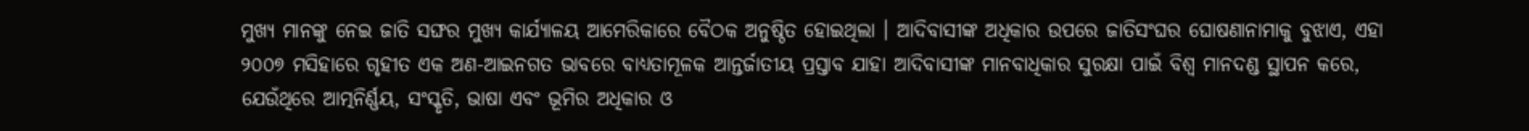ମୁଖ୍ୟ ମାନଙ୍କୁ ନେଇ ଜାତି ସଙ୍ଘର ମୁଖ୍ୟ କାର୍ଯ୍ୟାଳୟ ଆମେରିକାରେ ବୈଠକ ଅନୁଷ୍ଠିତ ହୋଇଥିଲା । ଆଦିବାସୀଙ୍କ ଅଧିକାର ଉପରେ ଜାତିସଂଘର ଘୋଷଣାନାମାକୁ ବୁଝାଏ, ଏହା ୨୦୦୭ ମସିହାରେ ଗୃହୀତ ଏକ ଅଣ-ଆଇନଗତ ଭାବରେ ବାଧ୍ୟତାମୂଳକ ଆନ୍ତର୍ଜାତୀୟ ପ୍ରସ୍ତାବ ଯାହା ଆଦିବାସୀଙ୍କ ମାନବାଧିକାର ସୁରକ୍ଷା ପାଇଁ ବିଶ୍ୱ ମାନଦଣ୍ଡ ସ୍ଥାପନ କରେ, ଯେଉଁଥିରେ ଆତ୍ମନିର୍ଣ୍ଣୟ, ସଂସ୍କୃତି, ଭାଷା ଏବଂ ଭୂମିର ଅଧିକାର ଓ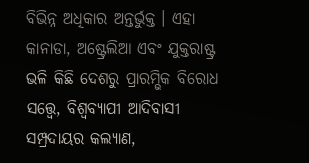ବିଭିନ୍ନ ଅଧିକାର ଅନ୍ତର୍ଭୁକ୍ତ । ଏହା କାନାଡା, ଅଷ୍ଟ୍ରେଲିଆ ଏବଂ ଯୁକ୍ତରାଷ୍ଟ୍ର ଭଳି କିଛି ଦେଶରୁ ପ୍ରାରମ୍ଭିକ ବିରୋଧ ସତ୍ତ୍ୱେ, ବିଶ୍ୱବ୍ୟାପୀ ଆଦିବାସୀ ସମ୍ପ୍ରଦାୟର କଲ୍ୟାଣ,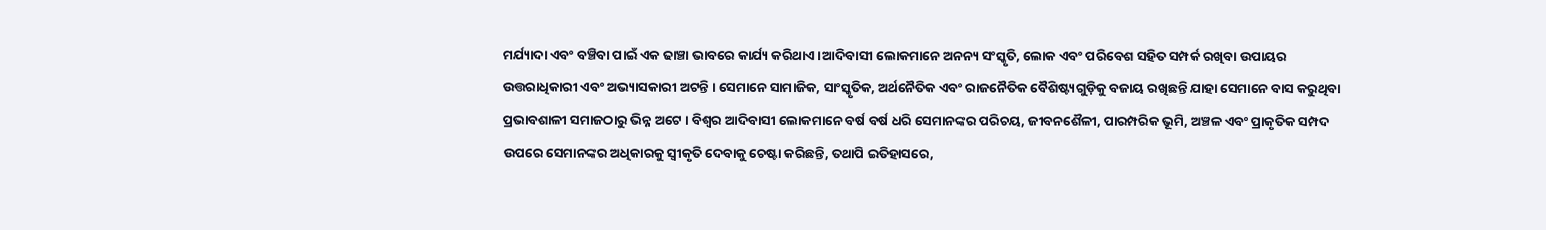ମର୍ଯ୍ୟାଦା ଏବଂ ବଞ୍ଚିବା ପାଇଁ ଏକ ଢାଞ୍ଚା ଭାବରେ କାର୍ଯ୍ୟ କରିଥାଏ ।ଆଦିବାସୀ ଲୋକମାନେ ଅନନ୍ୟ ସଂସ୍କୃତି, ଲୋକ ଏବଂ ପରିବେଶ ସହିତ ସମ୍ପର୍କ ରଖିବା ଉପାୟର ଉତ୍ତରାଧିକାରୀ ଏବଂ ଅଭ୍ୟାସକାରୀ ଅଟନ୍ତି । ସେମାନେ ସାମାଜିକ, ସାଂସ୍କୃତିକ, ଅର୍ଥନୈତିକ ଏବଂ ରାଜନୈତିକ ବୈଶିଷ୍ଟ୍ୟଗୁଡ଼ିକୁ ବଜାୟ ରଖିଛନ୍ତି ଯାହା ସେମାନେ ବାସ କରୁଥିବା ପ୍ରଭାବଶାଳୀ ସମାଜଠାରୁ ଭିନ୍ନ ଅଟେ । ବିଶ୍ୱର ଆଦିବାସୀ ଲୋକମାନେ ବର୍ଷ ବର୍ଷ ଧରି ସେମାନଙ୍କର ପରିଚୟ, ଜୀବନଶୈଳୀ, ପାରମ୍ପରିକ ଭୂମି, ଅଞ୍ଚଳ ଏବଂ ପ୍ରାକୃତିକ ସମ୍ପଦ ଉପରେ ସେମାନଙ୍କର ଅଧିକାରକୁ ସ୍ୱୀକୃତି ଦେବାକୁ ଚେଷ୍ଟା କରିଛନ୍ତି, ତଥାପି ଇତିହାସରେ,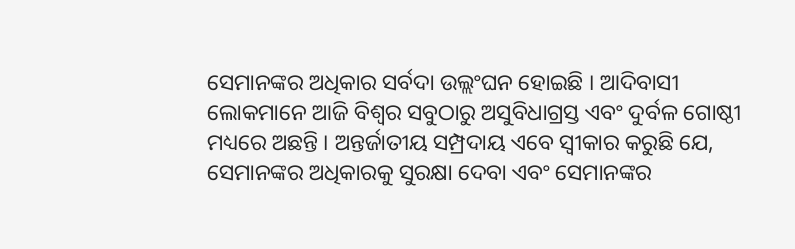ସେମାନଙ୍କର ଅଧିକାର ସର୍ବଦା ଉଲ୍ଲଂଘନ ହୋଇଛି । ଆଦିବାସୀ ଲୋକମାନେ ଆଜି ବିଶ୍ୱର ସବୁଠାରୁ ଅସୁବିଧାଗ୍ରସ୍ତ ଏବଂ ଦୁର୍ବଳ ଗୋଷ୍ଠୀ ମଧ୍ୟରେ ଅଛନ୍ତି । ଅନ୍ତର୍ଜାତୀୟ ସମ୍ପ୍ରଦାୟ ଏବେ ସ୍ୱୀକାର କରୁଛି ଯେ, ସେମାନଙ୍କର ଅଧିକାରକୁ ସୁରକ୍ଷା ଦେବା ଏବଂ ସେମାନଙ୍କର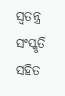ସ୍ୱତନ୍ତ୍ର ସଂସ୍କୃତି ସହିତ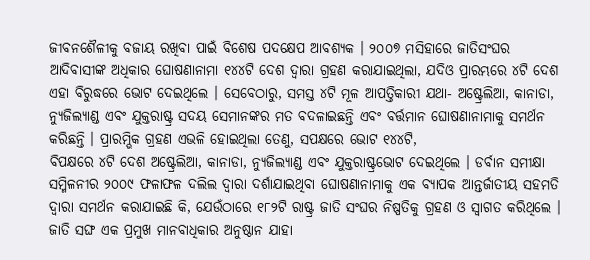ଜୀବନଶୈଳୀକୁ ବଜାୟ ରଖିବା ପାଇଁ ବିଶେଷ ପଦକ୍ଷେପ ଆବଶ୍ୟକ । ୨୦୦୭ ମସିହାରେ ଜାତିସଂଘର ଆଦିବାସୀଙ୍କ ଅଧିକାର ଘୋଷଣାନାମା ୧୪୪ଟି ଦେଶ ଦ୍ୱାରା ଗ୍ରହଣ କରାଯାଇଥିଲା, ଯଦିଓ ପ୍ରାରମ୍ଭରେ ୪ଟି ଦେଶ ଏହା ବିରୁଦ୍ଧରେ ଭୋଟ ଦେଇଥିଲେ । ସେବେଠାରୁ, ସମସ୍ତ ୪ଟି ମୂଳ ଆପତ୍ତିକାରୀ ଯଥା- ଅଷ୍ଟ୍ରେଲିଆ, କାନାଡା, ନ୍ୟୁଜିଲ୍ୟାଣ୍ଡ ଏବଂ ଯୁକ୍ତରାଷ୍ଟ୍ର ସଦୟ ସେମାନଙ୍କର ମତ ବଦଳାଇଛନ୍ତି ଏବଂ ବର୍ତ୍ତମାନ ଘୋଷଣାନାମାକୁ ସମର୍ଥନ କରିଛନ୍ତି । ପ୍ରାରମ୍ଭିକ ଗ୍ରହଣ ଏଭଳି ହୋଇଥିଲା ତେଣୁ, ସପକ୍ଷରେ ଭୋଟ ୧୪୪ଟି,
ବିପକ୍ଷରେ ୪ଟି ଦେଶ ଅଷ୍ଟ୍ରେଲିଆ, କାନାଡା, ନ୍ୟୁଜିଲ୍ୟାଣ୍ଡ ଏବଂ ଯୁକ୍ତରାଷ୍ଟ୍ରଭୋଟ ଦେଇଥିଲେ । ଡର୍ବାନ ସମୀକ୍ଷା ସମ୍ମିଳନୀର ୨୦୦୯ ଫଳାଫଳ ଦଲିଲ ଦ୍ୱାରା ଦର୍ଶାଯାଇଥିବା ଘୋଷଣାନାମାକୁ ଏକ ବ୍ୟାପକ ଆନ୍ତର୍ଜାତୀୟ ସହମତି ଦ୍ୱାରା ସମର୍ଥନ କରାଯାଇଛି କି, ଯେଉଁଠାରେ ୧୮୨ଟି ରାଷ୍ଟ୍ର ଜାତି ସଂଘର ନିଷ୍ପତିକୁ ଗ୍ରହଣ ଓ ସ୍ୱାଗତ କରିଥିଲେ । ଜାତି ସଙ୍ଘ ଏକ ପ୍ରମୁଖ ମାନବାଧିକାର ଅନୁଷ୍ଠାନ ଯାହା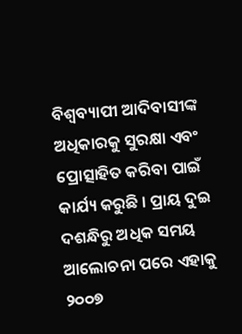ବିଶ୍ୱବ୍ୟାପୀ ଆଦିବାସୀଙ୍କ ଅଧିକାରକୁ ସୁରକ୍ଷା ଏବଂ ପ୍ରୋତ୍ସାହିତ କରିବା ପାଇଁ କାର୍ଯ୍ୟ କରୁଛି । ପ୍ରାୟ ଦୁଇ ଦଶନ୍ଧିରୁ ଅଧିକ ସମୟ ଆଲୋଚନା ପରେ ଏହାକୁ ୨୦୦୭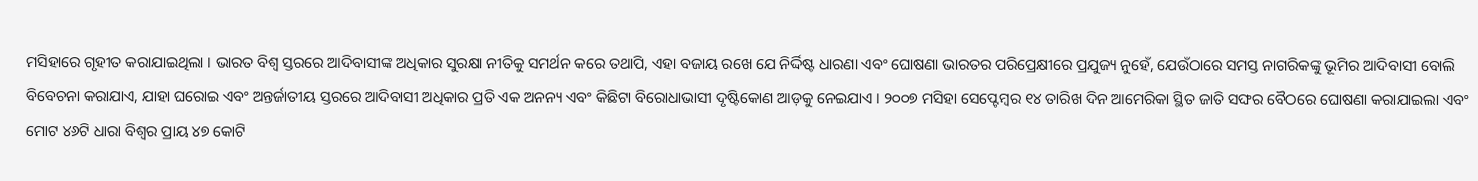ମସିହାରେ ଗୃହୀତ କରାଯାଇଥିଲା । ଭାରତ ବିଶ୍ୱ ସ୍ତରରେ ଆଦିବାସୀଙ୍କ ଅଧିକାର ସୁରକ୍ଷା ନୀତିକୁ ସମର୍ଥନ କରେ ତଥାପି, ଏହା ବଜାୟ ରଖେ ଯେ ନିର୍ଦ୍ଦିଷ୍ଟ ଧାରଣା ଏବଂ ଘୋଷଣା ଭାରତର ପରିପ୍ରେକ୍ଷୀରେ ପ୍ରଯୁଜ୍ୟ ନୁହେଁ, ଯେଉଁଠାରେ ସମସ୍ତ ନାଗରିକଙ୍କୁ ଭୂମିର ଆଦିବାସୀ ବୋଲି ବିବେଚନା କରାଯାଏ, ଯାହା ଘରୋଇ ଏବଂ ଅନ୍ତର୍ଜାତୀୟ ସ୍ତରରେ ଆଦିବାସୀ ଅଧିକାର ପ୍ରତି ଏକ ଅନନ୍ୟ ଏବଂ କିଛିଟା ବିରୋଧାଭାସୀ ଦୃଷ୍ଟିକୋଣ ଆଡ଼କୁ ନେଇଯାଏ । ୨୦୦୭ ମସିହା ସେପ୍ଟେମ୍ବର ୧୪ ତାରିଖ ଦିନ ଆମେରିକା ସ୍ଥିତ ଜାତି ସଙ୍ଘର ବୈଠରେ ଘୋଷଣା କରାଯାଇଲା ଏବଂ ମୋଟ ୪୬ଟି ଧାରା ବିଶ୍ବର ପ୍ରାୟ ୪୭ କୋଟି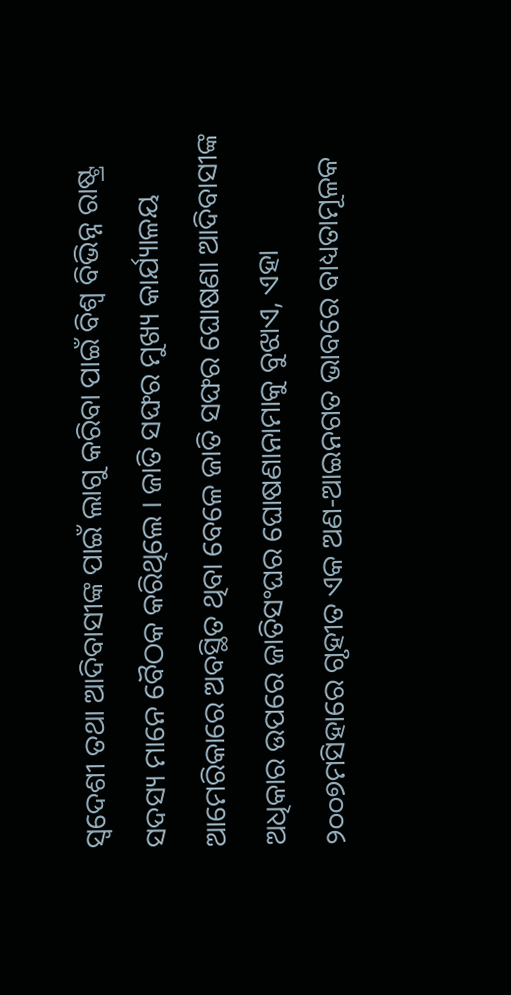ସ୍ୱଦେଶୀ ତଥା ଆଦିବାସୀଙ୍କ ପାଇଁ ଲାଗୁ କରିବା ପାଇଁ ବିଶ୍ୱ ବିଭିନ୍ନ ରାଷ୍ଟ୍ର ସଦସ୍ୟ ମାନେ ବୈଠକ କରିଥିଲେ । ଜାତି ସଙ୍ଘର ମୁଖ୍ୟ କାର୍ଯ୍ୟାଳୟ ଆମେରିକାରେ ଅବସ୍ଥିତ ଥିବା ବେଳେ ଜାତି ସଙ୍ଘର ଘୋଷଣା ଆଦିବାସୀଙ୍କ ଅଧିକାର ଉପରେ ଜାତିସଂଘର ଘୋଷଣାନାମାକୁ ବୁଝାଏ, ଏହା ୨୦୦୭ମସିହାରେ ଗୃହୀତ ଏକ ଅଣ-ଆଇନଗତ ଭାବରେ ବାଧ୍ୟତାମୂଳକ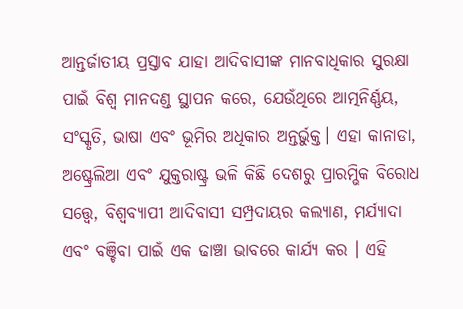ଆନ୍ତର୍ଜାତୀୟ ପ୍ରସ୍ତାବ ଯାହା ଆଦିବାସୀଙ୍କ ମାନବାଧିକାର ସୁରକ୍ଷା ପାଇଁ ବିଶ୍ୱ ମାନଦଣ୍ଡ ସ୍ଥାପନ କରେ, ଯେଉଁଥିରେ ଆତ୍ମନିର୍ଣ୍ଣୟ, ସଂସ୍କୃତି, ଭାଷା ଏବଂ ଭୂମିର ଅଧିକାର ଅନ୍ତର୍ଭୁକ୍ତ। ଏହା କାନାଡା, ଅଷ୍ଟ୍ରେଲିଆ ଏବଂ ଯୁକ୍ତରାଷ୍ଟ୍ର ଭଳି କିଛି ଦେଶରୁ ପ୍ରାରମ୍ଭିକ ବିରୋଧ ସତ୍ତ୍ୱେ, ବିଶ୍ୱବ୍ୟାପୀ ଆଦିବାସୀ ସମ୍ପ୍ରଦାୟର କଲ୍ୟାଣ, ମର୍ଯ୍ୟାଦା ଏବଂ ବଞ୍ଚିବା ପାଇଁ ଏକ ଢାଞ୍ଚା ଭାବରେ କାର୍ଯ୍ୟ କର । ଏହି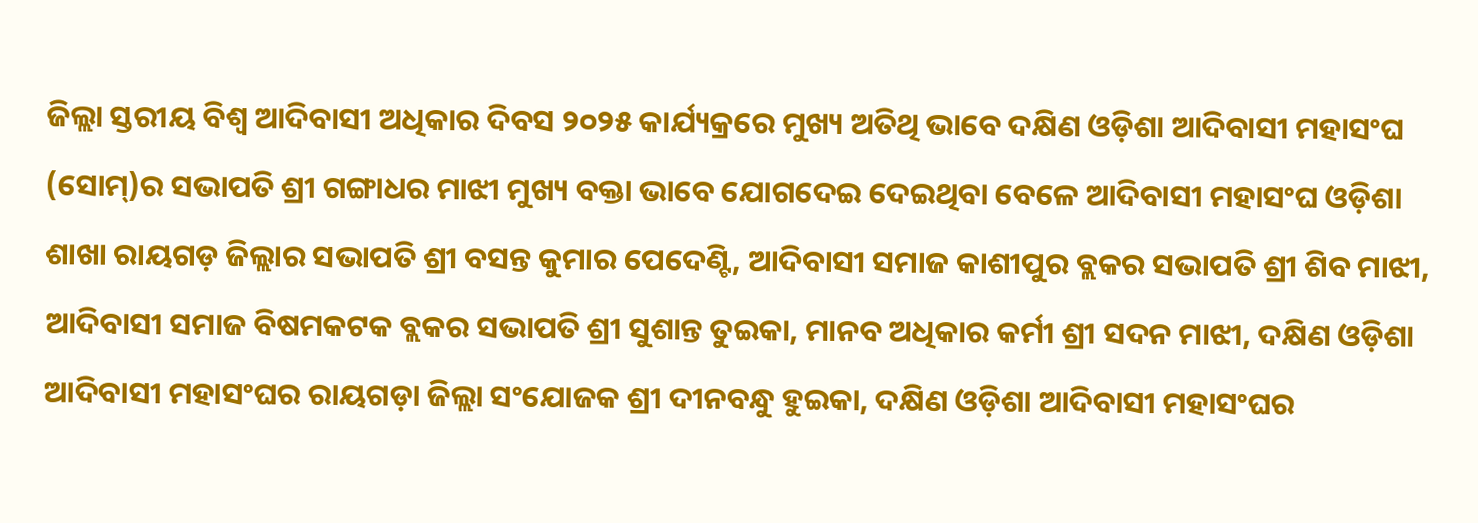ଜିଲ୍ଲା ସ୍ତରୀୟ ବିଶ୍ବ ଆଦିବାସୀ ଅଧିକାର ଦିବସ ୨୦୨୫ କାର୍ଯ୍ୟକ୍ରରେ ମୁଖ୍ୟ ଅତିଥି ଭାବେ ଦକ୍ଷିଣ ଓଡ଼ିଶା ଆଦିବାସୀ ମହାସଂଘ (ସୋମ୍)ର ସଭାପତି ଶ୍ରୀ ଗଙ୍ଗାଧର ମାଝୀ ମୁଖ୍ୟ ବକ୍ତା ଭାବେ ଯୋଗଦେଇ ଦେଇଥିବା ବେଳେ ଆଦିବାସୀ ମହାସଂଘ ଓଡ଼ିଶା ଶାଖା ରାୟଗଡ଼ ଜିଲ୍ଲାର ସଭାପତି ଶ୍ରୀ ବସନ୍ତ କୁମାର ପେଦେଣ୍ଟି, ଆଦିବାସୀ ସମାଜ କାଶୀପୁର ବ୍ଲକର ସଭାପତି ଶ୍ରୀ ଶିବ ମାଝୀ, ଆଦିବାସୀ ସମାଜ ବିଷମକଟକ ବ୍ଲକର ସଭାପତି ଶ୍ରୀ ସୁଶାନ୍ତ ତୁଇକା, ମାନବ ଅଧିକାର କର୍ମୀ ଶ୍ରୀ ସଦନ ମାଝୀ, ଦକ୍ଷିଣ ଓଡ଼ିଶା ଆଦିବାସୀ ମହାସଂଘର ରାୟଗଡ଼ା ଜିଲ୍ଲା ସଂଯୋଜକ ଶ୍ରୀ ଦୀନବନ୍ଧୁ ହୁଇକା, ଦକ୍ଷିଣ ଓଡ଼ିଶା ଆଦିବାସୀ ମହାସଂଘର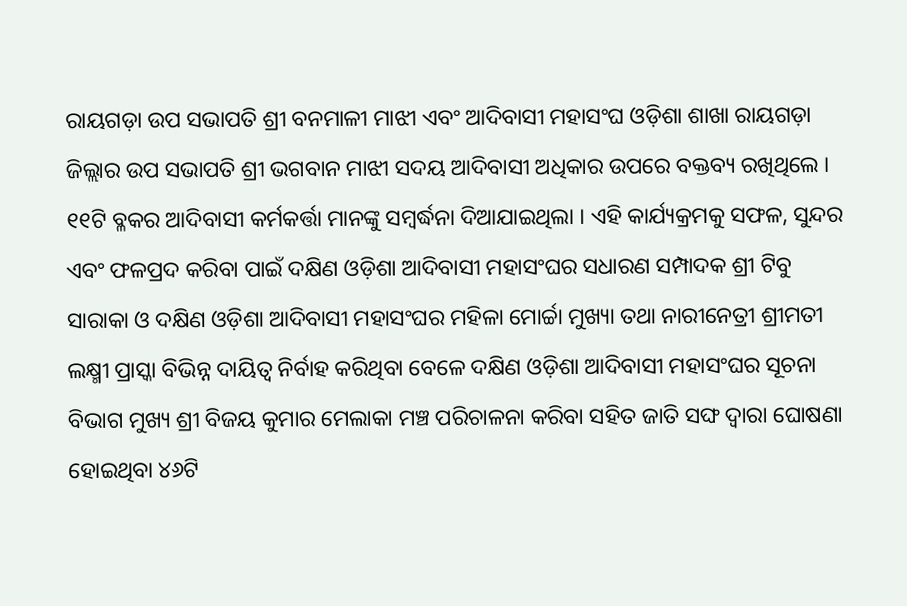ରାୟଗଡ଼ା ଉପ ସଭାପତି ଶ୍ରୀ ବନମାଳୀ ମାଝୀ ଏବଂ ଆଦିବାସୀ ମହାସଂଘ ଓଡ଼ିଶା ଶାଖା ରାୟଗଡ଼ା ଜିଲ୍ଲାର ଉପ ସଭାପତି ଶ୍ରୀ ଭଗବାନ ମାଝୀ ସଦୟ ଆଦିବାସୀ ଅଧିକାର ଉପରେ ବକ୍ତବ୍ୟ ରଖିଥିଲେ । ୧୧ଟି ବ୍ଳକର ଆଦିବାସୀ କର୍ମକର୍ତ୍ତା ମାନଙ୍କୁ ସମ୍ବର୍ଦ୍ଧନା ଦିଆଯାଇଥିଲା । ଏହି କାର୍ଯ୍ୟକ୍ରମକୁ ସଫଳ, ସୁନ୍ଦର ଏବଂ ଫଳପ୍ରଦ କରିବା ପାଇଁ ଦକ୍ଷିଣ ଓଡ଼ିଶା ଆଦିବାସୀ ମହାସଂଘର ସଧାରଣ ସମ୍ପାଦକ ଶ୍ରୀ ଟିବୁ ସାରାକା ଓ ଦକ୍ଷିଣ ଓଡ଼ିଶା ଆଦିବାସୀ ମହାସଂଘର ମହିଳା ମୋର୍ଚ୍ଚା ମୁଖ୍ୟା ତଥା ନାରୀନେତ୍ରୀ ଶ୍ରୀମତୀ ଲକ୍ଷ୍ମୀ ପ୍ରାସ୍କା ବିଭିନ୍ନ ଦାୟିତ୍ଵ ନିର୍ବାହ କରିଥିବା ବେଳେ ଦକ୍ଷିଣ ଓଡ଼ିଶା ଆଦିବାସୀ ମହାସଂଘର ସୂଚନା ବିଭାଗ ମୁଖ୍ୟ ଶ୍ରୀ ବିଜୟ କୁମାର ମେଲାକା ମଞ୍ଚ ପରିଚାଳନା କରିବା ସହିତ ଜାତି ସଙ୍ଘ ଦ୍ଵାରା ଘୋଷଣା ହୋଇଥିବା ୪୬ଟି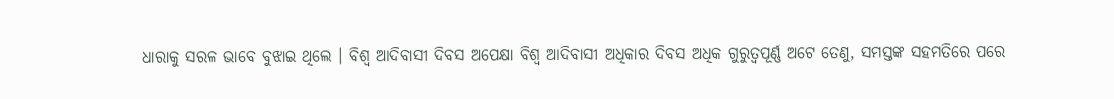ଧାରାକୁ ସରଳ ଭାବେ ବୁଝାଇ ଥିଲେ । ବିଶ୍ଵ ଆଦିବାସୀ ଦିବସ ଅପେକ୍ଷା ବିଶ୍ଵ ଆଦିବାସୀ ଅଧିକାର ଦିବସ ଅଧିକ ଗୁରୁତ୍ଵପୂର୍ଣ୍ଣ ଅଟେ ତେଣୁ, ସମସ୍ତଙ୍କ ସହମତିରେ ପରେ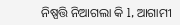ନିଷ୍ପତ୍ତି ନିଆଗଲା କି l, ଆଗାମୀ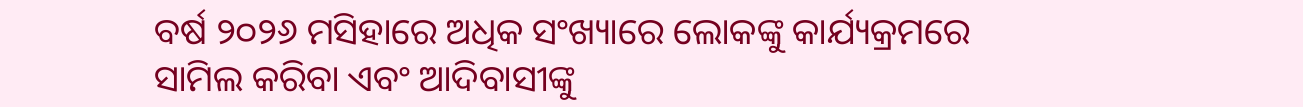ବର୍ଷ ୨୦୨୬ ମସିହାରେ ଅଧିକ ସଂଖ୍ୟାରେ ଲୋକଙ୍କୁ କାର୍ଯ୍ୟକ୍ରମରେ ସାମିଲ କରିବା ଏବଂ ଆଦିବାସୀଙ୍କୁ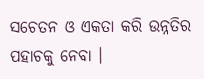ସଚେତନ ଓ ଏକତା କରି ଉନ୍ନତିର ପହାଚକୁ ନେବା ।